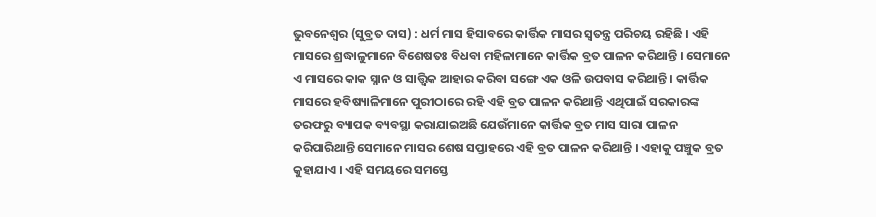ଭୁବନେଶ୍ୱର (ସୁବ୍ରତ ଦାସ) : ଧର୍ମ ମାସ ହିସାବରେ କାର୍ତ୍ତିକ ମାସର ସ୍ୱତନ୍ତ୍ର ପରିଚୟ ରହିଛି । ଏହି ମାସରେ ଶ୍ରଦ୍ଧାଳୁମାନେ ବିଶେଷତଃ ବିଧବା ମହିଳାମାନେ କାର୍ତ୍ତିକ ବ୍ରତ ପାଳନ କରିଥାନ୍ତି । ସେମାନେ ଏ ମାସରେ କାକ ସ୍ନାନ ଓ ସାତ୍ତ୍ୱିକ ଆହାର କରିବା ସଙ୍ଗେ ଏକ ଓଳି ଉପବାସ କରିଥାନ୍ତି । କାର୍ତ୍ତିକ ମାସରେ ହବିଷ୍ୟାଳିମାନେ ପୁରୀଠାରେ ରହି ଏହି ବ୍ରତ ପାଳନ କରିଥାନ୍ତି ଏଥିପାଇଁ ସରକାରଙ୍କ ତରଫରୁ ବ୍ୟାପକ ବ୍ୟବସ୍ଥା କରାଯାଇଅଛି ଯେଉଁମାନେ କାର୍ତ୍ତିକ ବ୍ରତ ମାସ ସାରା ପାଳନ କରିପାରିଥାନ୍ତି ସେମାନେ ମାସର ଶେଷ ସପ୍ତାହରେ ଏହି ବ୍ରତ ପାଳନ କରିଥାନ୍ତି । ଏହାକୁ ପଞ୍ଚୁକ ବ୍ରତ କୁହାଯାଏ । ଏହି ସମୟରେ ସମସ୍ତେ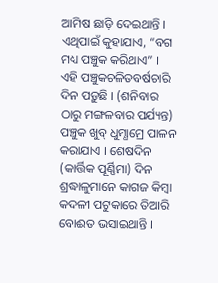ଆମିଷ ଛାଡ଼ି ଦେଇଥାନ୍ତି । ଏଥିପାଇଁ କୁହାଯାଏ, “ବଗ ମଧ୍ୟ ପଞ୍ଚୁକ କରିଥାଏ” । ଏହି ପଞ୍ଚୁକଚଳିତବର୍ଷଚାରି ଦିନ ପଡ଼ୁଛି । (ଶନିବାର ଠାରୁ ମଙ୍ଗଳବାର ପର୍ଯ୍ୟନ୍ତ) ପଞ୍ଚୁକ ଖୁବ୍ ଧୁମ୍ଧାମ୍ରେ ପାଳନ କରାଯାଏ । ଶେଷଦିନ (କାର୍ତ୍ତିକ ପୂର୍ଣ୍ଣିମା) ଦିନ ଶ୍ରଦ୍ଧାଳୁମାନେ କାଗଜ କିମ୍ବା କଦଳୀ ପଟୁକାରେ ତିଆରି ବୋଈତ ଭସାଇଥାନ୍ତି ।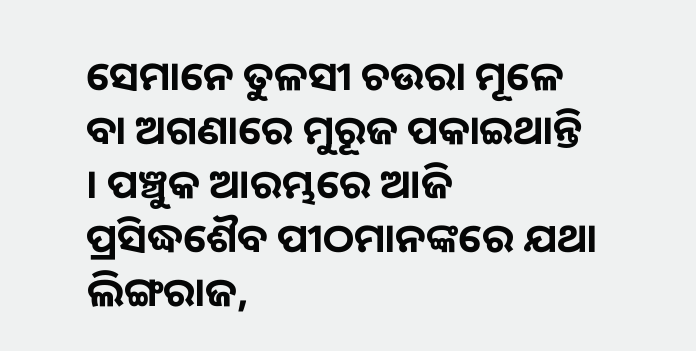ସେମାନେ ତୁଳସୀ ଚଉରା ମୂଳେ ବା ଅଗଣାରେ ମୁରୂଜ ପକାଇଥାନ୍ତି । ପଞ୍ଚୁକ ଆରମ୍ଭରେ ଆଜି ପ୍ରସିଦ୍ଧଶୈବ ପୀଠମାନଙ୍କରେ ଯଥା ଲିଙ୍ଗରାଜ,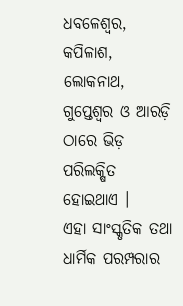ଧବଳେଶ୍ୱର, କପିଳାଶ, ଲୋକନାଥ, ଗୁପ୍ତେଶ୍ୱର ଓ ଆରଡ଼ି ଠାରେ ଭିଡ଼ ପରିଲକ୍ଷିତ ହୋଇଥାଏ ।
ଏହା ସାଂସ୍କୃତିକ ତଥା ଧାର୍ମିକ ପରମ୍ପରାର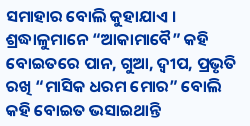ସମାହାର ବୋଲି କୁହାଯାଏ । ଶ୍ରଦ୍ଧାଳୁମାନେ “ଆକାମାବୈ” କହି ବୋଇତରେ ପାନ, ଗୁଆ, ଦ୍ୱୀପ, ପ୍ରଭୃତି ରଖି “ମାସିକ ଧରମ ମୋର” ବୋଲି କହି ବୋଇତ ଭସାଇଥାନ୍ତି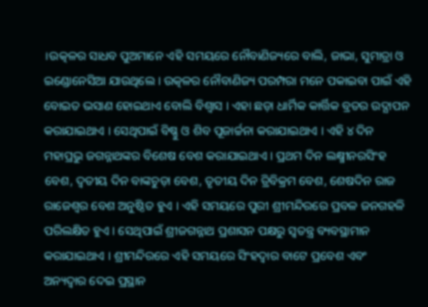।ଉତ୍କଳର ସାଧବ ପୁଅମାନେ ଏହି ସମୟରେ ନୌବାଣିଜ୍ୟରେ ବାଲି, ଜାଭା, ସୁମାତ୍ରା ଓ ଇଣ୍ଡୋନେସିଆ ଯାଉଥିଲେ । ଉତ୍କଳର ନୌବାଣିଜ୍ୟ ପରମ୍ପରା ମନେ ପକାଇବା ପାଇଁ ଏହି ବୋଇତ ଭସାଣ ହୋଇଥାଏ ବୋଲି ବିଶ୍ୱାସ । ଏହା ଛଡ଼ା ଧାର୍ମିକ କାର୍ତ୍ତିକ ବ୍ରତର ଉଦ୍ଯାପନ କରାଯାଇଥାଏ । ସେଥିପାଇଁ ବିଷ୍ଣୁ ଓ ଶିବ ପୂଜାର୍ଚ୍ଚନା କରାଯାଇଥାଏ । ଏହି ୪ ଦିନ ମହାପ୍ରଭୁ ଜଗନ୍ନାଥଙ୍କର ବିଶେଷ ବେଶ କରାଯାଇଥାଏ । ପ୍ରଥମ ଦିନ ଲକ୍ଷ୍ମୀନରସିଂହ ବେଶ, ଦ୍ୱତୀୟ ଦିନ ବାଙ୍କଚୁଡ଼ା ବେଶ, ତୃତୀୟ ଦିନ ତ୍ରିବିକ୍ରମ ବେଶ, ଶେଷଦିନ ରାଜ ରାଜେଶ୍ୱର ବେଶ ଅନୁଷ୍ଠିତ ହୁଏ । ଏହି ସମୟରେ ପୁରୀ ଶ୍ରୀମନ୍ଦିରରେ ପ୍ରବଳ ଜନଗହଳି ପରିଲକ୍ଷିତ ହୁଏ । ସେଥିପାଇଁ ଶ୍ରୀଜଗନ୍ନାଥ ପ୍ରଶାସନ ପକ୍ଷରୁ ସ୍ୱତନ୍ତ୍ର ବ୍ୟବସ୍ଥାମାନ କରାଯାଇଥାଏ । ଶ୍ରୀମନ୍ଦିରରେ ଏହି ସମୟରେ ସିଂହଦ୍ୱାର ବାଟେ ପ୍ରବେଶ ଏବଂ ଅନ୍ୟଦ୍ୱାର ଦେଇ ପ୍ରସ୍ଥାନ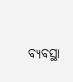ବ୍ୟବସ୍ଥା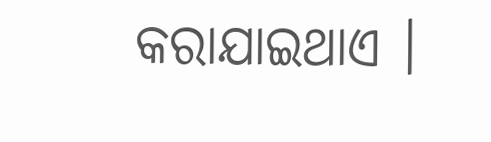କରାଯାଇଥାଏ ।